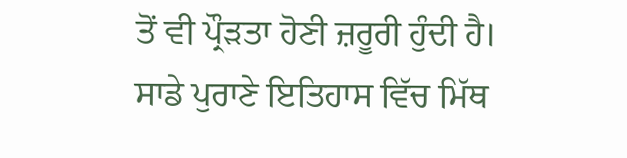ਤੋਂ ਵੀ ਪ੍ਰੌੜਤਾ ਹੋਣੀ ਜ਼ਰੂਰੀ ਹੁੰਦੀ ਹੈ। ਸਾਡੇ ਪੁਰਾਣੇ ਇਤਿਹਾਸ ਵਿੱਚ ਮਿੱਥ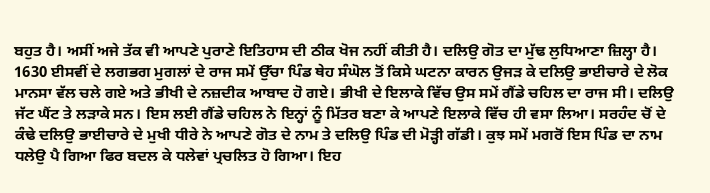ਬਹੁਤ ਹੈ। ਅਸੀਂ ਅਜੇ ਤੱਕ ਵੀ ਆਪਣੇ ਪੁਰਾਣੇ ਇਤਿਹਾਸ ਦੀ ਠੀਕ ਖੋਜ ਨਹੀਂ ਕੀਤੀ ਹੈ। ਦਲਿਉ ਗੋਤ ਦਾ ਮੁੱਢ ਲੁਧਿਆਣਾ ਜ਼ਿਲ੍ਹਾ ਹੈ। 1630 ਈਸਵੀਂ ਦੇ ਲਗਭਗ ਮੁਗਲਾਂ ਦੇ ਰਾਜ ਸਮੇਂ ਉੱਚਾ ਪਿੰਡ ਥੇਹ ਸੰਘੋਲ ਤੋਂ ਕਿਸੇ ਘਟਨਾ ਕਾਰਨ ਉਜੜ ਕੇ ਦਲਿਉ ਭਾਈਚਾਰੇ ਦੇ ਲੋਕ ਮਾਨਸਾ ਵੱਲ ਚਲੇ ਗਏ ਅਤੇ ਭੀਖੀ ਦੇ ਨਜ਼ਦੀਕ ਆਬਾਦ ਹੋ ਗਏ। ਭੀਖੀ ਦੇ ਇਲਾਕੇ ਵਿੱਚ ਉਸ ਸਮੇਂ ਗੈਂਡੇ ਚਹਿਲ ਦਾ ਰਾਜ ਸੀ। ਦਲਿਉ ਜੱਟ ਘੈਂਟ ਤੇ ਲੜਾਕੇ ਸਨ। ਇਸ ਲਈ ਗੈਂਡੇ ਚਹਿਲ ਨੇ ਇਨ੍ਹਾਂ ਨੂੰ ਮਿੱਤਰ ਬਣਾ ਕੇ ਆਪਣੇ ਇਲਾਕੇ ਵਿੱਚ ਹੀ ਵਸਾ ਲਿਆ। ਸਰਹੰਦ ਚੋਂ ਦੇ ਕੰਢੇ ਦਲਿਉ ਭਾਈਚਾਰੇ ਦੇ ਮੁਖੀ ਧੀਰੇ ਨੇ ਆਪਣੇ ਗੋਤ ਦੇ ਨਾਮ ਤੇ ਦਲਿਉ ਪਿੰਡ ਦੀ ਮੋੜ੍ਹੀ ਗੱਡੀ। ਕੁਝ ਸਮੇਂ ਮਗਰੋਂ ਇਸ ਪਿੰਡ ਦਾ ਨਾਮ ਧਲੇਉ ਪੈ ਗਿਆ ਫਿਰ ਬਦਲ ਕੇ ਧਲੇਵਾਂ ਪ੍ਰਚਲਿਤ ਹੋ ਗਿਆ। ਇਹ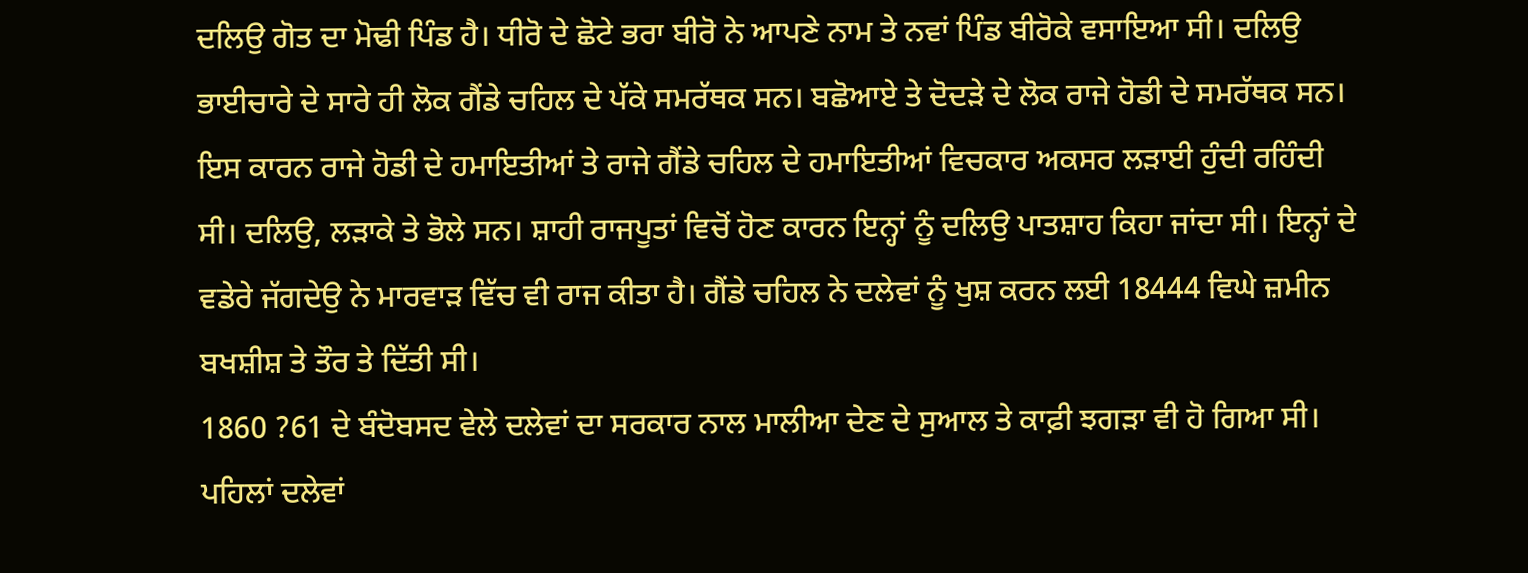ਦਲਿਉ ਗੋਤ ਦਾ ਮੋਢੀ ਪਿੰਡ ਹੈ। ਧੀਰੋ ਦੇ ਛੋਟੇ ਭਰਾ ਬੀਰੋ ਨੇ ਆਪਣੇ ਨਾਮ ਤੇ ਨਵਾਂ ਪਿੰਡ ਬੀਰੋਕੇ ਵਸਾਇਆ ਸੀ। ਦਲਿਉ ਭਾਈਚਾਰੇ ਦੇ ਸਾਰੇ ਹੀ ਲੋਕ ਗੈਂਡੇ ਚਹਿਲ ਦੇ ਪੱਕੇ ਸਮਰੱਥਕ ਸਨ। ਬਛੋਆਏ ਤੇ ਦੋਦੜੇ ਦੇ ਲੋਕ ਰਾਜੇ ਹੋਡੀ ਦੇ ਸਮਰੱਥਕ ਸਨ। ਇਸ ਕਾਰਨ ਰਾਜੇ ਹੋਡੀ ਦੇ ਹਮਾਇਤੀਆਂ ਤੇ ਰਾਜੇ ਗੈਂਡੇ ਚਹਿਲ ਦੇ ਹਮਾਇਤੀਆਂ ਵਿਚਕਾਰ ਅਕਸਰ ਲੜਾਈ ਹੁੰਦੀ ਰਹਿੰਦੀ ਸੀ। ਦਲਿਉ, ਲੜਾਕੇ ਤੇ ਭੋਲੇ ਸਨ। ਸ਼ਾਹੀ ਰਾਜਪੂਤਾਂ ਵਿਚੋਂ ਹੋਣ ਕਾਰਨ ਇਨ੍ਹਾਂ ਨੂੰ ਦਲਿਉ ਪਾਤਸ਼ਾਹ ਕਿਹਾ ਜਾਂਦਾ ਸੀ। ਇਨ੍ਹਾਂ ਦੇ ਵਡੇਰੇ ਜੱਗਦੇਉ ਨੇ ਮਾਰਵਾੜ ਵਿੱਚ ਵੀ ਰਾਜ ਕੀਤਾ ਹੈ। ਗੈਂਡੇ ਚਹਿਲ ਨੇ ਦਲੇਵਾਂ ਨੂੰ ਖੁਸ਼ ਕਰਨ ਲਈ 18444 ਵਿਘੇ ਜ਼ਮੀਨ ਬਖਸ਼ੀਸ਼ ਤੇ ਤੌਰ ਤੇ ਦਿੱਤੀ ਸੀ।
1860 ?61 ਦੇ ਬੰਦੋਬਸਦ ਵੇਲੇ ਦਲੇਵਾਂ ਦਾ ਸਰਕਾਰ ਨਾਲ ਮਾਲੀਆ ਦੇਣ ਦੇ ਸੁਆਲ ਤੇ ਕਾਫ਼ੀ ਝਗੜਾ ਵੀ ਹੋ ਗਿਆ ਸੀ। ਪਹਿਲਾਂ ਦਲੇਵਾਂ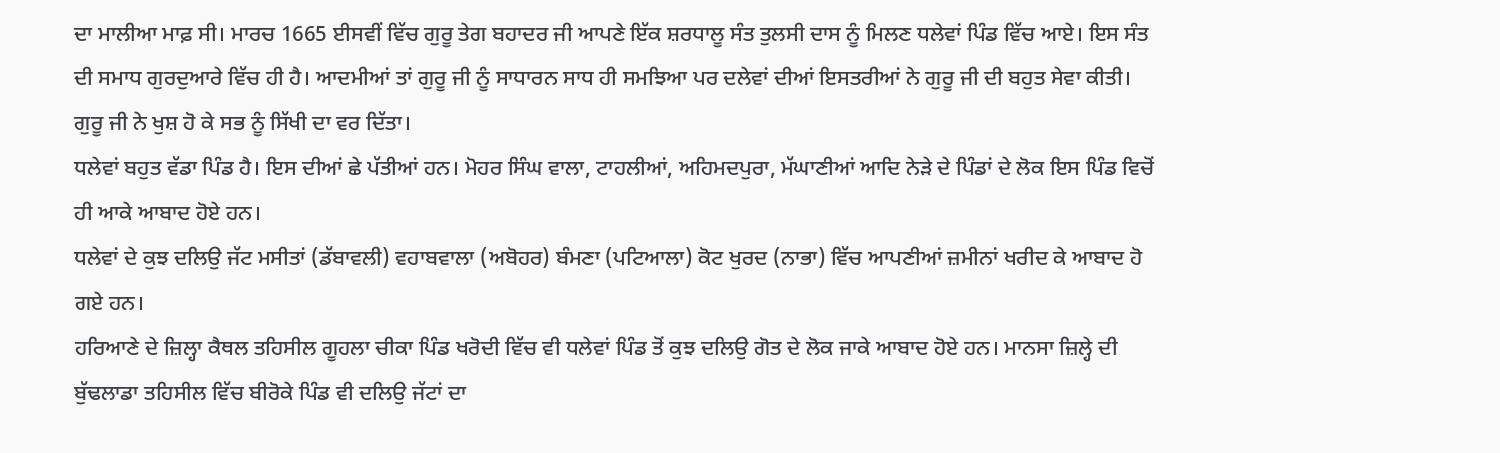ਦਾ ਮਾਲੀਆ ਮਾਫ਼ ਸੀ। ਮਾਰਚ 1665 ਈਸਵੀਂ ਵਿੱਚ ਗੁਰੂ ਤੇਗ ਬਹਾਦਰ ਜੀ ਆਪਣੇ ਇੱਕ ਸ਼ਰਧਾਲੂ ਸੰਤ ਤੁਲਸੀ ਦਾਸ ਨੂੰ ਮਿਲਣ ਧਲੇਵਾਂ ਪਿੰਡ ਵਿੱਚ ਆਏ। ਇਸ ਸੰਤ ਦੀ ਸਮਾਧ ਗੁਰਦੁਆਰੇ ਵਿੱਚ ਹੀ ਹੈ। ਆਦਮੀਆਂ ਤਾਂ ਗੁਰੂ ਜੀ ਨੂੰ ਸਾਧਾਰਨ ਸਾਧ ਹੀ ਸਮਝਿਆ ਪਰ ਦਲੇਵਾਂ ਦੀਆਂ ਇਸਤਰੀਆਂ ਨੇ ਗੁਰੂ ਜੀ ਦੀ ਬਹੁਤ ਸੇਵਾ ਕੀਤੀ। ਗੁਰੂ ਜੀ ਨੇ ਖੁਸ਼ ਹੋ ਕੇ ਸਭ ਨੂੰ ਸਿੱਖੀ ਦਾ ਵਰ ਦਿੱਤਾ।
ਧਲੇਵਾਂ ਬਹੁਤ ਵੱਡਾ ਪਿੰਡ ਹੈ। ਇਸ ਦੀਆਂ ਛੇ ਪੱਤੀਆਂ ਹਨ। ਮੋਹਰ ਸਿੰਘ ਵਾਲਾ, ਟਾਹਲੀਆਂ, ਅਹਿਮਦਪੁਰਾ, ਮੱਘਾਣੀਆਂ ਆਦਿ ਨੇੜੇ ਦੇ ਪਿੰਡਾਂ ਦੇ ਲੋਕ ਇਸ ਪਿੰਡ ਵਿਚੋਂ ਹੀ ਆਕੇ ਆਬਾਦ ਹੋਏ ਹਨ।
ਧਲੇਵਾਂ ਦੇ ਕੁਝ ਦਲਿਉ ਜੱਟ ਮਸੀਤਾਂ (ਡੱਬਾਵਲੀ) ਵਹਾਬਵਾਲਾ (ਅਬੋਹਰ) ਬੰਮਣਾ (ਪਟਿਆਲਾ) ਕੋਟ ਖੁਰਦ (ਨਾਭਾ) ਵਿੱਚ ਆਪਣੀਆਂ ਜ਼ਮੀਨਾਂ ਖਰੀਦ ਕੇ ਆਬਾਦ ਹੋ ਗਏ ਹਨ।
ਹਰਿਆਣੇ ਦੇ ਜ਼ਿਲ੍ਹਾ ਕੈਥਲ ਤਹਿਸੀਲ ਗੂਹਲਾ ਚੀਕਾ ਪਿੰਡ ਖਰੋਦੀ ਵਿੱਚ ਵੀ ਧਲੇਵਾਂ ਪਿੰਡ ਤੋਂ ਕੁਝ ਦਲਿਉ ਗੋਤ ਦੇ ਲੋਕ ਜਾਕੇ ਆਬਾਦ ਹੋਏ ਹਨ। ਮਾਨਸਾ ਜ਼ਿਲ੍ਹੇ ਦੀ ਬੁੱਢਲਾਡਾ ਤਹਿਸੀਲ ਵਿੱਚ ਬੀਰੋਕੇ ਪਿੰਡ ਵੀ ਦਲਿਉ ਜੱਟਾਂ ਦਾ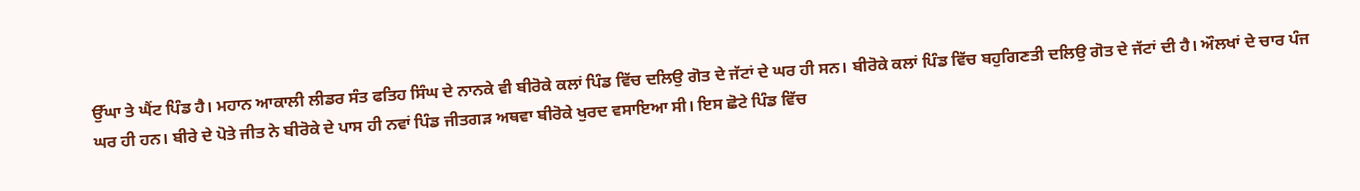ਉੱਘਾ ਤੇ ਘੈਂਟ ਪਿੰਡ ਹੈ। ਮਹਾਨ ਆਕਾਲੀ ਲੀਡਰ ਸੰਤ ਫਤਿਹ ਸਿੰਘ ਦੇ ਨਾਨਕੇ ਵੀ ਬੀਰੋਕੇ ਕਲਾਂ ਪਿੰਡ ਵਿੱਚ ਦਲਿਉ ਗੋਤ ਦੇ ਜੱਟਾਂ ਦੇ ਘਰ ਹੀ ਸਨ। ਬੀਰੋਕੇ ਕਲਾਂ ਪਿੰਡ ਵਿੱਚ ਬਹੁਗਿਣਤੀ ਦਲਿਉ ਗੋਤ ਦੇ ਜੱਟਾਂ ਦੀ ਹੈ। ਔਲਖਾਂ ਦੇ ਚਾਰ ਪੰਜ ਘਰ ਹੀ ਹਨ। ਬੀਰੇ ਦੇ ਪੋਤੇ ਜੀਤ ਨੇ ਬੀਰੋਕੇ ਦੇ ਪਾਸ ਹੀ ਨਵਾਂ ਪਿੰਡ ਜੀਤਗੜ ਅਥਵਾ ਬੀਰੋਕੇ ਖੁਰਦ ਵਸਾਇਆ ਸੀ। ਇਸ ਛੋਟੇ ਪਿੰਡ ਵਿੱਚ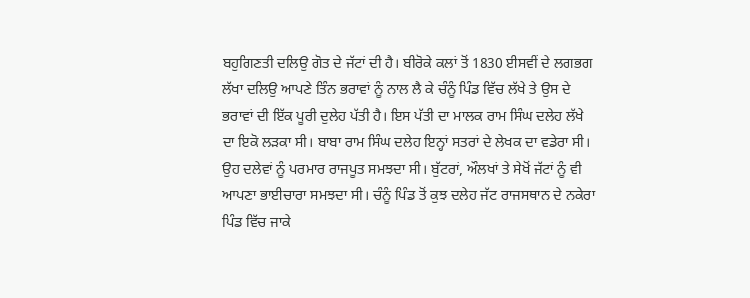ਬਹੁਗਿਣਤੀ ਦਲਿਉ ਗੋਤ ਦੇ ਜੱਟਾਂ ਦੀ ਹੈ। ਬੀਰੋਕੇ ਕਲਾਂ ਤੋਂ 1830 ਈਸਵੀਂ ਦੇ ਲਗਭਗ ਲੱਖਾ ਦਲਿਉ ਆਪਣੇ ਤਿੰਨ ਭਰਾਵਾਂ ਨੂੰ ਨਾਲ ਲੈ ਕੇ ਚੰਨੂੰ ਪਿੰਡ ਵਿੱਚ ਲੱਖੇ ਤੇ ਉਸ ਦੇ ਭਰਾਵਾਂ ਦੀ ਇੱਕ ਪੂਰੀ ਦੁਲੇਹ ਪੱਤੀ ਹੈ। ਇਸ ਪੱਤੀ ਦਾ ਮਾਲਕ ਰਾਮ ਸਿੰਘ ਦਲੇਹ ਲੱਖੇ ਦਾ ਇਕੋ ਲੜਕਾ ਸੀ। ਬਾਬਾ ਰਾਮ ਸਿੰਘ ਦਲੇਹ ਇਨ੍ਹਾਂ ਸਤਰਾਂ ਦੇ ਲੇਖਕ ਦਾ ਵਡੇਰਾ ਸੀ। ਉਹ ਦਲੇਵਾਂ ਨੂੰ ਪਰਮਾਰ ਰਾਜਪੂਤ ਸਮਝਦਾ ਸੀ। ਬੁੱਟਰਾਂ, ਔਲਖਾਂ ਤੇ ਸੇਖੋਂ ਜੱਟਾਂ ਨੂੰ ਵੀ ਆਪਣਾ ਭਾਈਚਾਰਾ ਸਮਝਦਾ ਸੀ। ਚੰਨੂੰ ਪਿੰਡ ਤੋਂ ਕੁਝ ਦਲੇਹ ਜੱਟ ਰਾਜਸਥਾਨ ਦੇ ਨਕੇਰਾ ਪਿੰਡ ਵਿੱਚ ਜਾਕੇ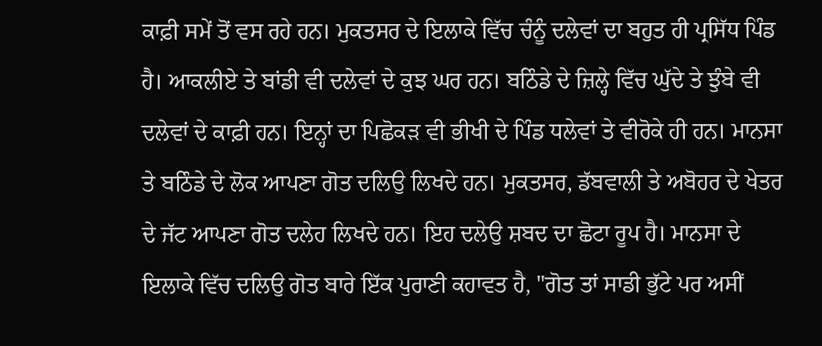ਕਾਫ਼ੀ ਸਮੇਂ ਤੋਂ ਵਸ ਰਹੇ ਹਨ। ਮੁਕਤਸਰ ਦੇ ਇਲਾਕੇ ਵਿੱਚ ਚੰਨੂੰ ਦਲੇਵਾਂ ਦਾ ਬਹੁਤ ਹੀ ਪ੍ਰਸਿੱਧ ਪਿੰਡ ਹੈ। ਆਕਲੀਏ ਤੇ ਬਾਂਡੀ ਵੀ ਦਲੇਵਾਂ ਦੇ ਕੁਝ ਘਰ ਹਨ। ਬਠਿੰਡੇ ਦੇ ਜ਼ਿਲ੍ਹੇ ਵਿੱਚ ਘੁੱਦੇ ਤੇ ਝੁੰਬੇ ਵੀ ਦਲੇਵਾਂ ਦੇ ਕਾਫ਼ੀ ਹਨ। ਇਨ੍ਹਾਂ ਦਾ ਪਿਛੋਕੜ ਵੀ ਭੀਖੀ ਦੇ ਪਿੰਡ ਧਲੇਵਾਂ ਤੇ ਵੀਰੋਕੇ ਹੀ ਹਨ। ਮਾਨਸਾ ਤੇ ਬਠਿੰਡੇ ਦੇ ਲੋਕ ਆਪਣਾ ਗੋਤ ਦਲਿਉ ਲਿਖਦੇ ਹਨ। ਮੁਕਤਸਰ, ਡੱਬਵਾਲੀ ਤੇ ਅਬੋਹਰ ਦੇ ਖੇਤਰ ਦੇ ਜੱਟ ਆਪਣਾ ਗੋਤ ਦਲੇਹ ਲਿਖਦੇ ਹਨ। ਇਹ ਦਲੇਉ ਸ਼ਬਦ ਦਾ ਛੋਟਾ ਰੂਪ ਹੈ। ਮਾਨਸਾ ਦੇ ਇਲਾਕੇ ਵਿੱਚ ਦਲਿਉ ਗੋਤ ਬਾਰੇ ਇੱਕ ਪੁਰਾਣੀ ਕਹਾਵਤ ਹੈ, "ਗੋਤ ਤਾਂ ਸਾਡੀ ਭੁੱਟੇ ਪਰ ਅਸੀਂ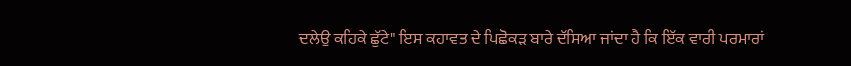ਦਲੇਉ ਕਹਿਕੇ ਛੁੱਟੇ" ਇਸ ਕਹਾਵਤ ਦੇ ਪਿਛੋਕੜ ਬਾਰੇ ਦੱਸਿਆ ਜਾਂਦਾ ਹੈ ਕਿ ਇੱਕ ਵਾਰੀ ਪਰਮਾਰਾਂ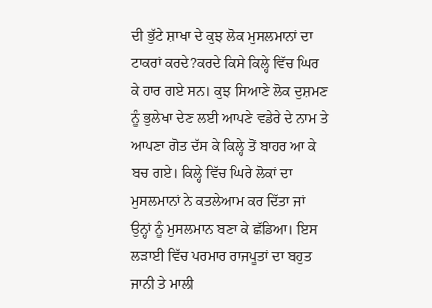ਦੀ ਭੁੱਟੇ ਸ਼ਾਖਾ ਦੇ ਕੁਝ ਲੋਕ ਮੁਸਲਮਾਨਾਂ ਦਾ ਟਾਕਰਾਂ ਕਰਦੇ?ਕਰਦੇ ਕਿਸੇ ਕਿਲ੍ਹੇ ਵਿੱਚ ਘਿਰ ਕੇ ਹਾਰ ਗਏ ਸਨ। ਕੁਝ ਸਿਆਣੇ ਲੋਕ ਦੁਸ਼ਮਣ ਨੂੰ ਭੁਲੇਖਾ ਦੇਣ ਲਈ ਆਪਣੇ ਵਡੇਰੇ ਦੇ ਨਾਮ ਤੇ ਆਪਣਾ ਗੋਤ ਦੱਸ ਕੇ ਕਿਲ੍ਹੇ ਤੋਂ ਬਾਹਰ ਆ ਕੇ ਬਚ ਗਏ। ਕਿਲ੍ਹੇ ਵਿੱਚ ਘਿਰੇ ਲੋਕਾਂ ਦਾ ਮੁਸਲਮਾਨਾਂ ਨੇ ਕਤਲੇਆਮ ਕਰ ਦਿੱਤਾ ਜਾਂ ਉਨ੍ਹਾਂ ਨੂੰ ਮੁਸਲਮਾਨ ਬਣਾ ਕੇ ਛੱਡਿਆ। ਇਸ ਲੜਾਈ ਵਿੱਚ ਪਰਮਾਰ ਰਾਜਪੂਤਾਂ ਦਾ ਬਹੁਤ ਜਾਨੀ ਤੇ ਮਾਲੀ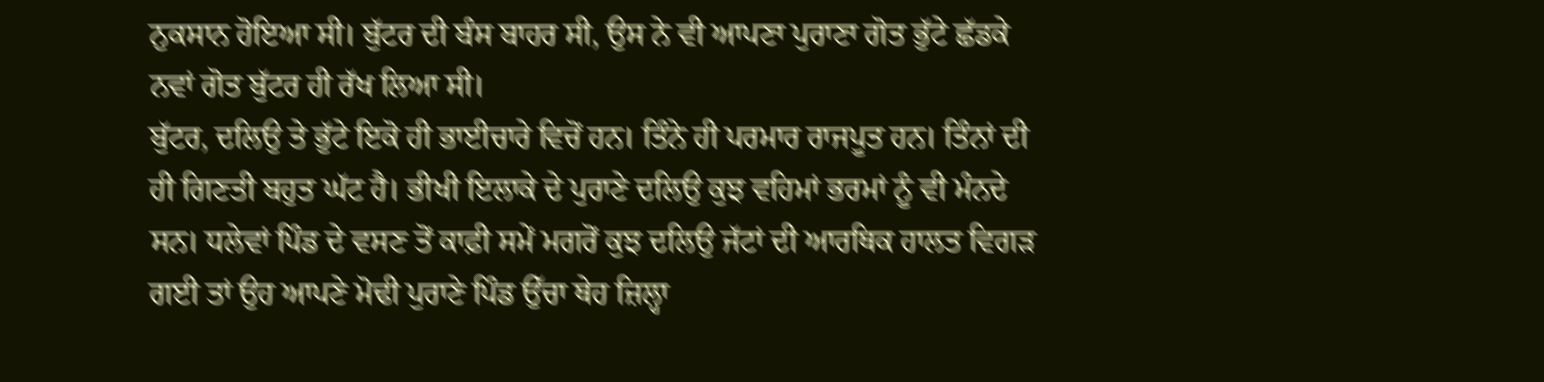ਨੁਕਸਾਨ ਹੋਇਆ ਸੀ। ਬੁੱਟਰ ਦੀ ਬੰਸ ਬਾਹਰ ਸੀ, ਉਸ ਨੇ ਵੀ ਆਪਣਾ ਪੁਰਾਣਾ ਗੋਤ ਭੁੱਟੇ ਛੱਡਕੇ ਨਵਾਂ ਗੋਤ ਬੁੱਟਰ ਹੀ ਰੱਖ ਲਿਆ ਸੀ।
ਬੁੱਟਰ, ਦਲਿਉ ਤੇ ਭੁੱਟੇ ਇਕੋ ਹੀ ਭਾਈਚਾਰੇ ਵਿਚੋਂ ਹਨ। ਤਿੰਨੇ ਹੀ ਪਰਮਾਰ ਰਾਜਪੂਤ ਹਨ। ਤਿੰਨਾਂ ਦੀ ਹੀ ਗਿਣਤੀ ਬਹੁਤ ਘੱਟ ਹੈ। ਭੀਖੀ ਇਲਾਕੇ ਦੇ ਪੁਰਾਣੇ ਦਲਿਉ ਕੁਝ ਵਹਿਮਾਂ ਭਰਮਾਂ ਨੂੰ ਵੀ ਮੰਨਦੇ ਸਨ। ਧਲੇਵਾਂ ਪਿੰਡ ਦੇ ਵਸਣ ਤੋਂ ਕਾਫ਼ੀ ਸਮੇਂ ਮਗਰੋਂ ਕੁਝ ਦਲਿਉ ਜੱਟਾਂ ਦੀ ਆਰਥਿਕ ਹਾਲਤ ਵਿਗੜ ਗਈ ਤਾਂ ਉਹ ਆਪਣੇ ਮੋਢੀ ਪੁਰਾਣੇ ਪਿੰਡ ਉੱਚਾ ਥੇਹ ਜ਼ਿਲ੍ਹਾ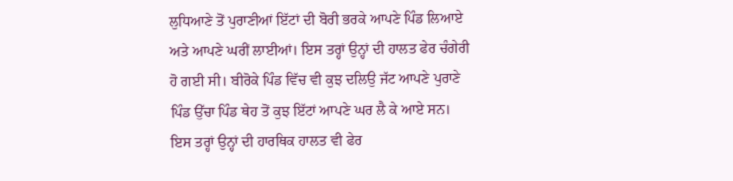ਲੁਧਿਆਣੇ ਤੋਂ ਪੁਰਾਣੀਆਂ ਇੱਟਾਂ ਦੀ ਬੋਰੀ ਭਰਕੇ ਆਪਣੇ ਪਿੰਡ ਲਿਆਏ ਅਤੇ ਆਪਣੇ ਘਰੀਂ ਲਾਈਆਂ। ਇਸ ਤਰ੍ਹਾਂ ਉਨ੍ਹਾਂ ਦੀ ਹਾਲਤ ਫੇਰ ਚੰਗੇਰੀ ਹੋ ਗਈ ਸੀ। ਬੀਰੋਕੇ ਪਿੰਡ ਵਿੱਚ ਵੀ ਕੁਝ ਦਲਿਉ ਜੱਟ ਆਪਣੇ ਪੁਰਾਣੇ ਪਿੰਡ ਉੱਚਾ ਪਿੰਡ ਥੇਹ ਤੋਂ ਕੁਝ ਇੱਟਾਂ ਆਪਣੇ ਘਰ ਲੈ ਕੇ ਆਏ ਸਨ। ਇਸ ਤਰ੍ਹਾਂ ਉਨ੍ਹਾਂ ਦੀ ਹਾਰਥਿਕ ਹਾਲਤ ਵੀ ਫੇਰ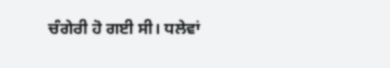ਚੰਗੇਰੀ ਹੋ ਗਈ ਸੀ। ਧਲੇਵਾਂ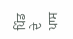ਪਿੰਡ ਦੇ ਪਾਸ